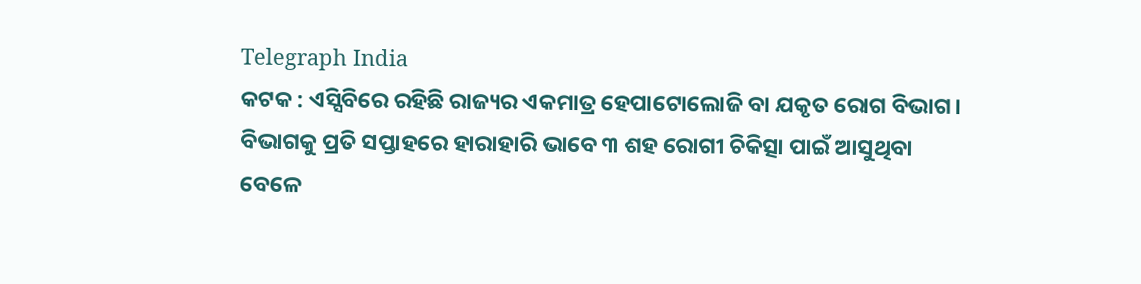Telegraph India
କଟକ : ଏସ୍ସିବିରେ ରହିଛି ରାଜ୍ୟର ଏକମାତ୍ର ହେପାଟୋଲୋଜି ବା ଯକୃତ ରୋଗ ବିଭାଗ। ବିଭାଗକୁ ପ୍ରତି ସପ୍ତାହରେ ହାରାହାରି ଭାବେ ୩ ଶହ ରୋଗୀ ଚିକିତ୍ସା ପାଇଁ ଆସୁଥିବା ବେଳେ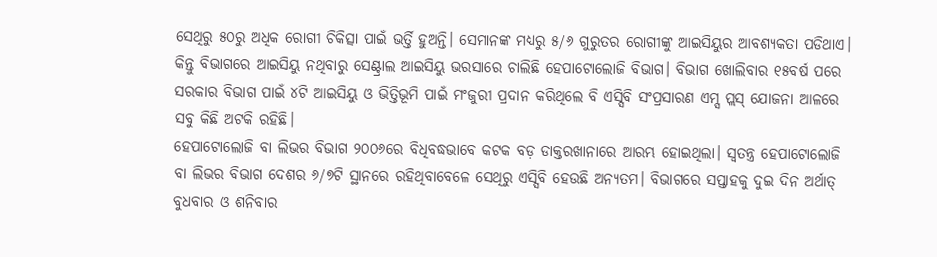ସେଥିରୁ ୫୦ରୁ ଅଧିକ ରୋଗୀ ଚିକିତ୍ସା ପାଇଁ ଭର୍ତ୍ତି ହୁଅନ୍ତି। ସେମାନଙ୍କ ମଧ୍ୟରୁ ୫/୬ ଗୁରୁତର ରୋଗୀଙ୍କୁ ଆଇସିୟୁର ଆବଶ୍ୟକତା ପଡିଥାଏ। କିନ୍ତୁ ବିଭାଗରେ ଆଇସିୟୁ ନଥିବାରୁ ସେଣ୍ଟ୍ରାଲ ଆଇସିୟୁ ଭରସାରେ ଚାଲିଛି ହେପାଟୋଲୋଜି ବିଭାଗ। ବିଭାଗ ଖୋଲିବାର ୧୫ବର୍ଷ ପରେ ସରକାର ବିଭାଗ ପାଇଁ ୪ଟି ଆଇସିୟୁ ଓ ଭିତ୍ତିଭୂମି ପାଇଁ ମଂଜୁରୀ ପ୍ରଦାନ କରିଥିଲେ ବି ଏସ୍ସିବି ସଂପ୍ରସାରଣ ଏମ୍ସ ପ୍ଲସ୍ ଯୋଜନା ଆଳରେ ସବୁ କିଛି ଅଟକି ରହିଛି।
ହେପାଟୋଲୋଜି ବା ଲିଭର ବିଭାଗ ୨୦୦୬ରେ ବିଧିବଦ୍ଧଭାବେ କଟକ ବଡ଼ ଡାକ୍ତରଖାନାରେ ଆରମ୍ଭ ହୋଇଥିଲା। ସ୍ବତନ୍ତ୍ର ହେପାଟୋଲୋଜି ବା ଲିଭର ବିଭାଗ ଦେଶର ୬/୭ଟି ସ୍ଥାନରେ ରହିଥିବାବେଳେ ସେଥିରୁ ଏସ୍ସିବି ହେଉଛି ଅନ୍ୟତମ। ବିଭାଗରେ ସପ୍ତାହକୁ ଦୁଇ ଦିନ ଅର୍ଥାତ୍ ବୁଧବାର ଓ ଶନିବାର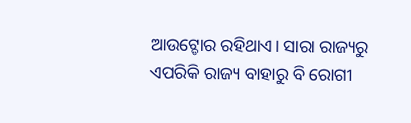ଆଉଟ୍ଡୋର ରହିଥାଏ। ସାରା ରାଜ୍ୟରୁ ଏପରିକି ରାଜ୍ୟ ବାହାରୁ ବି ରୋଗୀ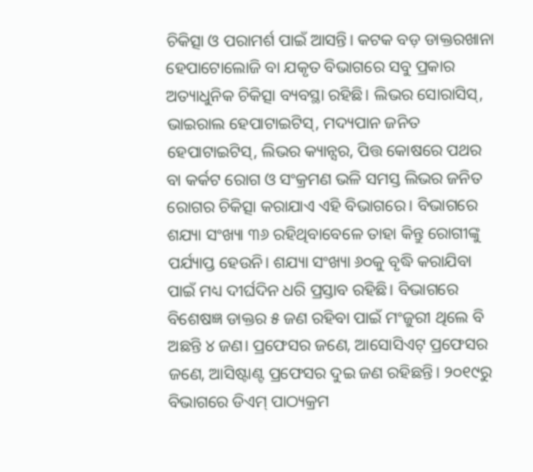ଚିକିତ୍ସା ଓ ପରାମର୍ଶ ପାଇଁ ଆସନ୍ତି। କଟକ ବଡ଼ ଡାକ୍ତରଖାନା ହେପାଟୋଲୋଜି ବା ଯକୃତ ବିଭାଗରେ ସବୁ ପ୍ରକାର ଅତ୍ୟାଧୁନିକ ଚିକିତ୍ସା ବ୍ୟବସ୍ଥା ରହିଛି। ଲିଭର ସୋରାସିସ୍, ଭାଇରାଲ ହେପାଟାଇଟିସ୍, ମଦ୍ୟପାନ ଜନିତ ହେପାଟାଇଟିସ୍, ଲିଭର କ୍ୟାନ୍ସର, ପିତ୍ତ କୋଷରେ ପଥର ବା କର୍କଟ ରୋଗ ଓ ସଂକ୍ରମଣ ଭଳି ସମସ୍ତ ଲିଭର ଜନିତ ରୋଗର ଚିକିତ୍ସା କରାଯାଏ ଏହି ବିଭାଗରେ। ବିଭାଗରେ ଶଯ୍ୟା ସଂଖ୍ୟା ୩୬ ରହିଥିବାବେଳେ ତାହା କିନ୍ତୁ ରୋଗୀଙ୍କୁ ପର୍ଯ୍ୟାପ୍ତ ହେଉନି। ଶଯ୍ୟା ସଂଖ୍ୟା ୬୦କୁ ବୃଦ୍ଧି କରାଯିବା ପାଇଁ ମଧ୍ୟ ଦୀର୍ଘଦିନ ଧରି ପ୍ରସ୍ତାବ ରହିଛି। ବିଭାଗରେ ବିଶେଷଜ୍ଞ ଡାକ୍ତର ୫ ଜଣ ରହିବା ପାଇଁ ମଂଜୁରୀ ଥିଲେ ବି ଅଛନ୍ତି ୪ ଜଣ। ପ୍ରଫେସର ଜଣେ, ଆସୋସିଏଟ୍ ପ୍ରଫେସର ଜଣେ, ଆସିଷ୍ଟାଣ୍ଟ ପ୍ରଫେସର ଦୁଇ ଜଣ ରହିଛନ୍ତି। ୨୦୧୯ରୁ ବିଭାଗରେ ଡିଏମ୍ ପାଠ୍ୟକ୍ରମ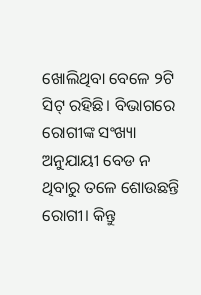ଖୋଲିଥିବା ବେଳେ ୨ଟି ସିଟ୍ ରହିଛି। ବିଭାଗରେ ରୋଗୀଙ୍କ ସଂଖ୍ୟା ଅନୁଯାୟୀ ବେଡ ନ ଥିବାରୁ ତଳେ ଶୋଉଛନ୍ତି ରୋଗୀ। କିନ୍ତୁ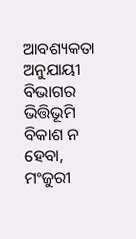ଆବଶ୍ୟକତା ଅନୁଯାୟୀ ବିଭାଗର ଭିତ୍ତିଭୂମି ବିକାଶ ନ ହେବା, ମଂଜୁରୀ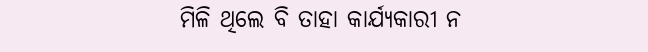ମିଳି ଥିଲେ ବି ତାହା କାର୍ଯ୍ୟକାରୀ ନ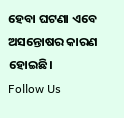ହେବା ଘଟଣା ଏବେ ଅସନ୍ତୋଷର କାରଣ ହୋଇଛି।
Follow Us